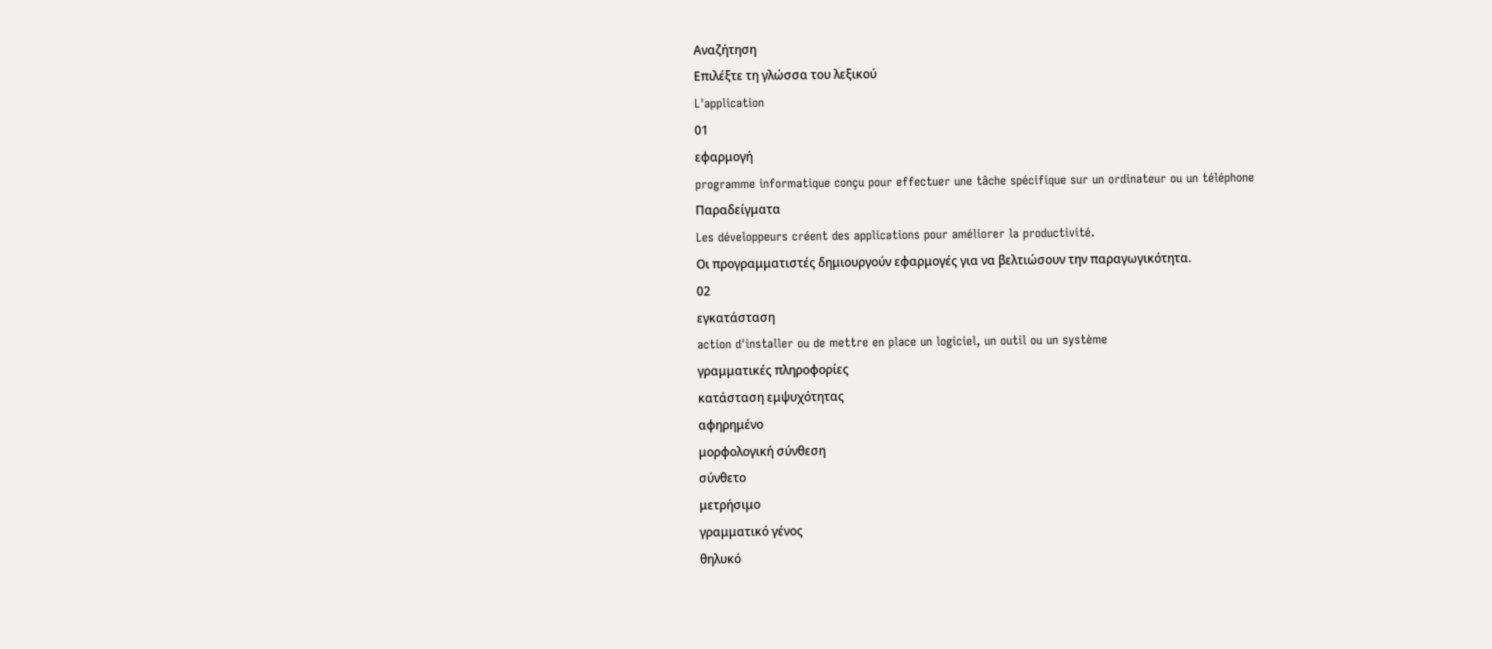Αναζήτηση
Επιλέξτε τη γλώσσα του λεξικού
L'application
01
εφαρμογή
programme informatique conçu pour effectuer une tâche spécifique sur un ordinateur ou un téléphone
Παραδείγματα
Les développeurs créent des applications pour améliorer la productivité.
Οι προγραμματιστές δημιουργούν εφαρμογές για να βελτιώσουν την παραγωγικότητα.
02
εγκατάσταση
action d'installer ou de mettre en place un logiciel, un outil ou un système
γραμματικές πληροφορίες
κατάσταση εμψυχότητας
αφηρημένο
μορφολογική σύνθεση
σύνθετο
μετρήσιμο
γραμματικό γένος
θηλυκό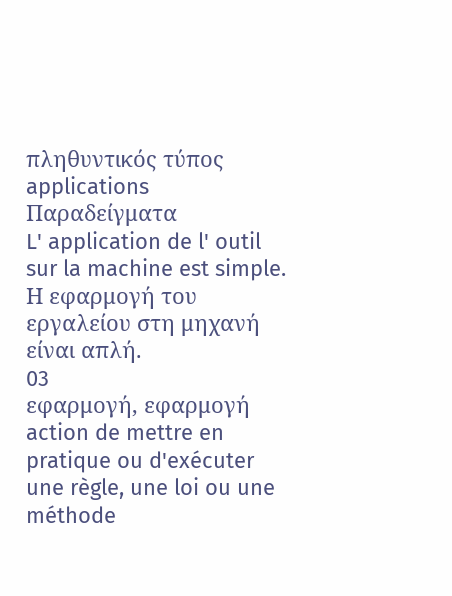πληθυντικός τύπος
applications
Παραδείγματα
L' application de l' outil sur la machine est simple.
Η εφαρμογή του εργαλείου στη μηχανή είναι απλή.
03
εφαρμογή, εφαρμογή
action de mettre en pratique ou d'exécuter une règle, une loi ou une méthode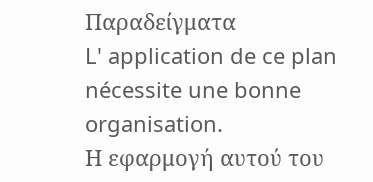Παραδείγματα
L' application de ce plan nécessite une bonne organisation.
Η εφαρμογή αυτού του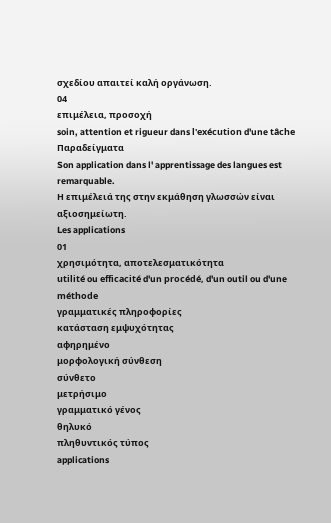σχεδίου απαιτεί καλή οργάνωση.
04
επιμέλεια, προσοχή
soin, attention et rigueur dans l'exécution d'une tâche
Παραδείγματα
Son application dans l' apprentissage des langues est remarquable.
Η επιμέλειά της στην εκμάθηση γλωσσών είναι αξιοσημείωτη.
Les applications
01
χρησιμότητα, αποτελεσματικότητα
utilité ou efficacité d'un procédé, d'un outil ou d'une méthode
γραμματικές πληροφορίες
κατάσταση εμψυχότητας
αφηρημένο
μορφολογική σύνθεση
σύνθετο
μετρήσιμο
γραμματικό γένος
θηλυκό
πληθυντικός τύπος
applications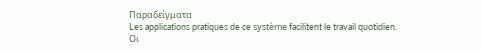Παραδείγματα
Les applications pratiques de ce système facilitent le travail quotidien.
Οι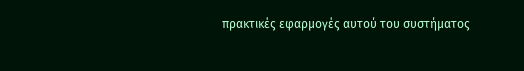πρακτικές εφαρμογές αυτού του συστήματος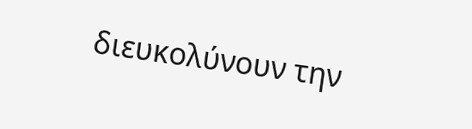διευκολύνουν την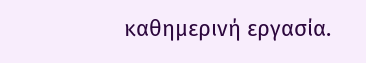καθημερινή εργασία.